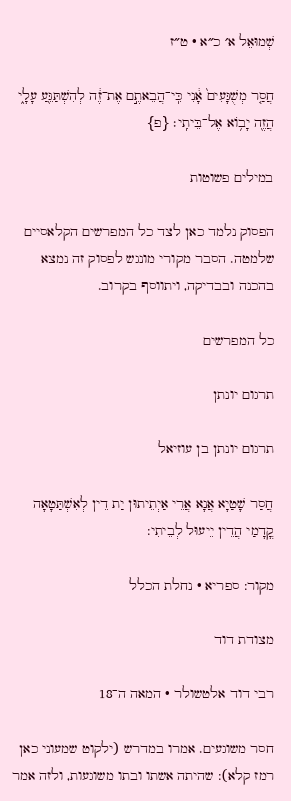שְׁמוּאֵל א׳ כ״א · ט״ז

חֲסַ֤ר מְשֻׁגָּעִים֙ אָ֔נִי כִּֽי־הֲבֵאתֶ֣ם אֶת־זֶ֔ה לְהִשְׁתַּגֵּ֖עַ עָלָ֑י הֲזֶ֖ה יָב֥וֹא אֶל־בֵּיתִֽי׃ {פ}

במילים פשוטות

הפסוק נלמד כאן לצד כל המפרשים הקלאסיים שלמטה. הסבר מקורי מונגש לפסוק זה נמצא בהכנה ובבדיקה, ויתווסף בקרוב.

כל המפרשים

תרגום יונתן

תרגום יונתן בן עוזיאל

חֲסַר שָׁטַיָא אֲנָא אֲרֵי אַיְתֵיתוּן יַת דֵין לְאִשְׁתַּטָאָה קֳדָמַי הֲדֵין יֵיעוּל לְבֵיתִי:

מקור: ספריא · נחלת הכלל

מצודת דוד

רבי דוד אלטשולר · המאה ה־18

חסר משוגעים. אמרו במדרש (ילקוט שמעוני כאן רמז קלא): שהיתה אשתו ובתו משוגעות, ולזה אמר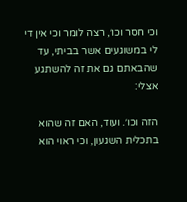וכי חסר וכו׳, רצה לומר וכי אין די לי במשוגעים אשר בביתי, עד שהבאתם גם את זה להשתגע אצלי:

הזה וכו׳. ועוד, האם זה שהוא בתכלית השגעון, וכי ראוי הוא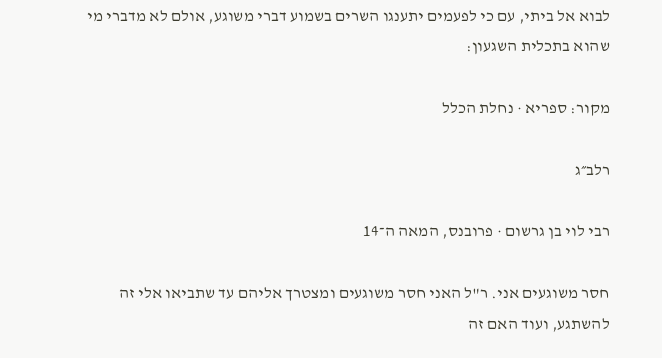לבוא אל ביתי, עם כי לפעמים יתענגו השרים בשמוע דברי משוגע, אולם לא מדברי מי שהוא בתכלית השגעון:

מקור: ספריא · נחלת הכלל

רלב״ג

רבי לוי בן גרשום · פרובנס, המאה ה־14

חסר משוגעים אני. ר"ל האני חסר משוגעים ומצטרך אליהם עד שתביאו אלי זה להשתגע, ועוד האם זה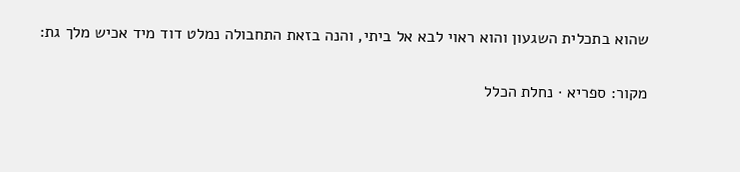שהוא בתכלית השגעון והוא ראוי לבא אל ביתי, והנה בזאת התחבולה נמלט דוד מיד אכיש מלך גת:

מקור: ספריא · נחלת הכלל